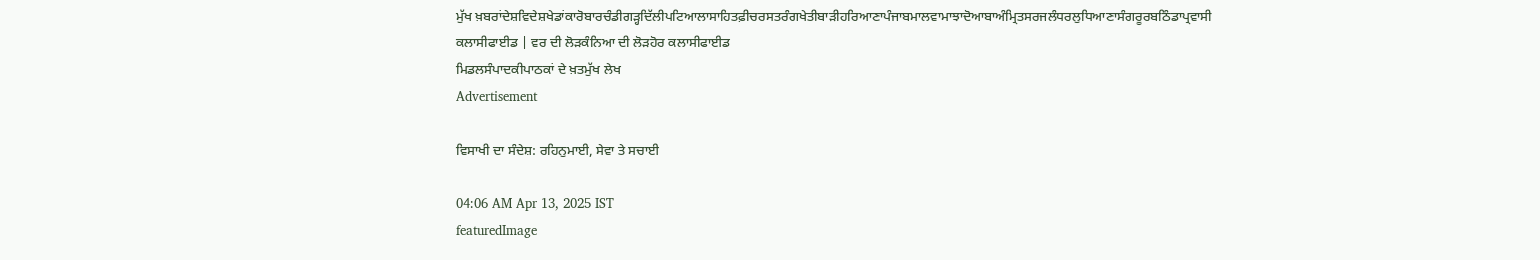ਮੁੱਖ ਖ਼ਬਰਾਂਦੇਸ਼ਵਿਦੇਸ਼ਖੇਡਾਂਕਾਰੋਬਾਰਚੰਡੀਗੜ੍ਹਦਿੱਲੀਪਟਿਆਲਾਸਾਹਿਤਫ਼ੀਚਰਸਤਰੰਗਖੇਤੀਬਾੜੀਹਰਿਆਣਾਪੰਜਾਬਮਾਲਵਾਮਾਝਾਦੋਆਬਾਅੰਮ੍ਰਿਤਸਰਜਲੰਧਰਲੁਧਿਆਣਾਸੰਗਰੂਰਬਠਿੰਡਾਪ੍ਰਵਾਸੀ
ਕਲਾਸੀਫਾਈਡ | ਵਰ ਦੀ ਲੋੜਕੰਨਿਆ ਦੀ ਲੋੜਹੋਰ ਕਲਾਸੀਫਾਈਡ
ਮਿਡਲਸੰਪਾਦਕੀਪਾਠਕਾਂ ਦੇ ਖ਼ਤਮੁੱਖ ਲੇਖ
Advertisement

ਵਿਸਾਖੀ ਦਾ ਸੰਦੇਸ਼: ਰਹਿਨੁਮਾਈ, ਸੇਵਾ ਤੇ ਸਚਾਈ

04:06 AM Apr 13, 2025 IST
featuredImage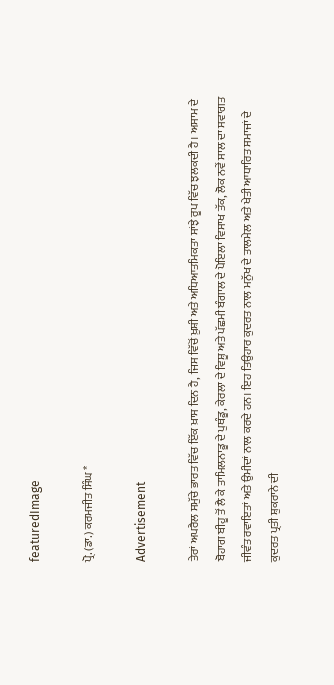featuredImage

ਪ੍ਰੋ. (ਡਾ.) ਕਰਮਜੀਤ ਸਿੰਘ *

Advertisement

ਤੇਰਾਂ ਅਪਰੈਲ ਸਮੁੱਚੇ ਭਾਰਤ ਵਿੱਚ ਇੱਕ ਖ਼ਾਸ ਦਿਨ ਹੈ, ਜਿਸ ਵਿੱਚੋਂ ਖ਼ੁਸ਼ੀ ਅਤੇ ਅਧਿਆਤਮਿਕਤਾ ਸਾਂਝੇ ਰੂਪ ਵਿੱਚ ਝਲਕਦੀ ਹੈ। ਅਸਾਮ ਦੇ ਬੋਹਾਗ ਬੀਹੂ ਤੋਂ ਲੈ ਕੇ ਤਾਮਿਲਨਾਡੂ ਦੇ ਪੁਥੰਡੂ, ਕੇਰਲਾ ਦੇ ਵਿਸ਼ੂ ਅਤੇ ਪੱਛਮੀ ਬੰਗਾਲ ਦੇ ਪੋਇਲਾ ਵਿਸਾਖ ਤੱਕ, ਲੋਕ ਨਵੇਂ ਸਾਲ ਦਾ ਸਵਾਗਤ ਜੀਵੰਤ ਰਵਾਇਤਾਂ ਅਤੇ ਉਮੀਦਾਂ ਨਾਲ ਕਰਦੇ ਹਨ। ਇਹ ਤਿਉਹਾਰ ਕੁਦਰਤ ਨਾਲ ਮਨੁੱਖ ਦੇ ਤਾਲਮੇਲ ਅਤੇ ਖੇਤੀ ਆਧਾਰਿਤ ਸਮਾਜਾਂ ਦੇ ਕੁਦਰਤ ਪ੍ਰਤੀ ਸ਼ੁਕਰਾਨੇ ਦੀ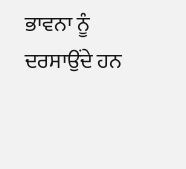ਭਾਵਨਾ ਨੂੰ ਦਰਸਾਉਂਦੇ ਹਨ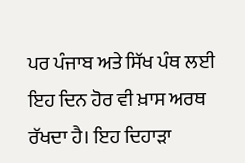ਪਰ ਪੰਜਾਬ ਅਤੇ ਸਿੱਖ ਪੰਥ ਲਈ ਇਹ ਦਿਨ ਹੋਰ ਵੀ ਖ਼ਾਸ ਅਰਥ ਰੱਖਦਾ ਹੈ। ਇਹ ਦਿਹਾੜਾ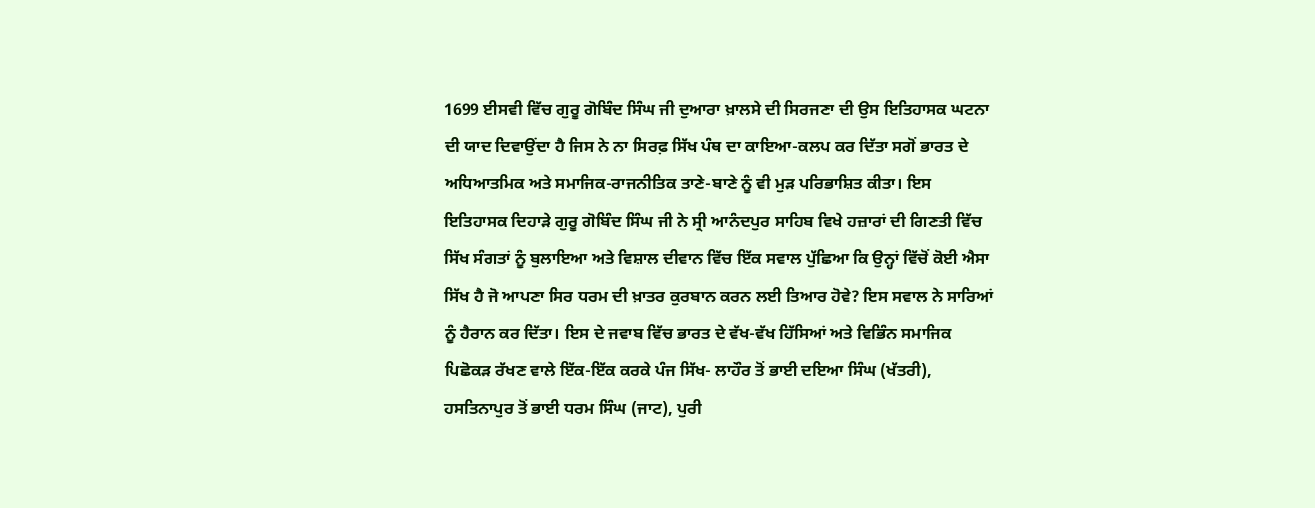1699 ਈਸਵੀ ਵਿੱਚ ਗੁਰੂ ਗੋਬਿੰਦ ਸਿੰਘ ਜੀ ਦੁਆਰਾ ਖ਼ਾਲਸੇ ਦੀ ਸਿਰਜਣਾ ਦੀ ਉਸ ਇਤਿਹਾਸਕ ਘਟਨਾ ਦੀ ਯਾਦ ਦਿਵਾਉਂਦਾ ਹੈ ਜਿਸ ਨੇ ਨਾ ਸਿਰਫ਼ ਸਿੱਖ ਪੰਥ ਦਾ ਕਾਇਆ-ਕਲਪ ਕਰ ਦਿੱਤਾ ਸਗੋਂ ਭਾਰਤ ਦੇ ਅਧਿਆਤਮਿਕ ਅਤੇ ਸਮਾਜਿਕ-ਰਾਜਨੀਤਿਕ ਤਾਣੇ-ਬਾਣੇ ਨੂੰ ਵੀ ਮੁੜ ਪਰਿਭਾਸ਼ਿਤ ਕੀਤਾ। ਇਸ ਇਤਿਹਾਸਕ ਦਿਹਾੜੇ ਗੁਰੂ ਗੋਬਿੰਦ ਸਿੰਘ ਜੀ ਨੇ ਸ੍ਰੀ ਆਨੰਦਪੁਰ ਸਾਹਿਬ ਵਿਖੇ ਹਜ਼ਾਰਾਂ ਦੀ ਗਿਣਤੀ ਵਿੱਚ ਸਿੱਖ ਸੰਗਤਾਂ ਨੂੰ ਬੁਲਾਇਆ ਅਤੇ ਵਿਸ਼ਾਲ ਦੀਵਾਨ ਵਿੱਚ ਇੱਕ ਸਵਾਲ ਪੁੱਛਿਆ ਕਿ ਉਨ੍ਹਾਂ ਵਿੱਚੋਂ ਕੋਈ ਐਸਾ ਸਿੱਖ ਹੈ ਜੋ ਆਪਣਾ ਸਿਰ ਧਰਮ ਦੀ ਖ਼ਾਤਰ ਕੁਰਬਾਨ ਕਰਨ ਲਈ ਤਿਆਰ ਹੋਵੇ? ਇਸ ਸਵਾਲ ਨੇ ਸਾਰਿਆਂ ਨੂੰ ਹੈਰਾਨ ਕਰ ਦਿੱਤਾ। ਇਸ ਦੇ ਜਵਾਬ ਵਿੱਚ ਭਾਰਤ ਦੇ ਵੱਖ-ਵੱਖ ਹਿੱਸਿਆਂ ਅਤੇ ਵਿਭਿੰਨ ਸਮਾਜਿਕ ਪਿਛੋਕੜ ਰੱਖਣ ਵਾਲੇ ਇੱਕ-ਇੱਕ ਕਰਕੇ ਪੰਜ ਸਿੱਖ- ਲਾਹੌਰ ਤੋਂ ਭਾਈ ਦਇਆ ਸਿੰਘ (ਖੱਤਰੀ), ਹਸਤਿਨਾਪੁਰ ਤੋਂ ਭਾਈ ਧਰਮ ਸਿੰਘ (ਜਾਟ), ਪੁਰੀ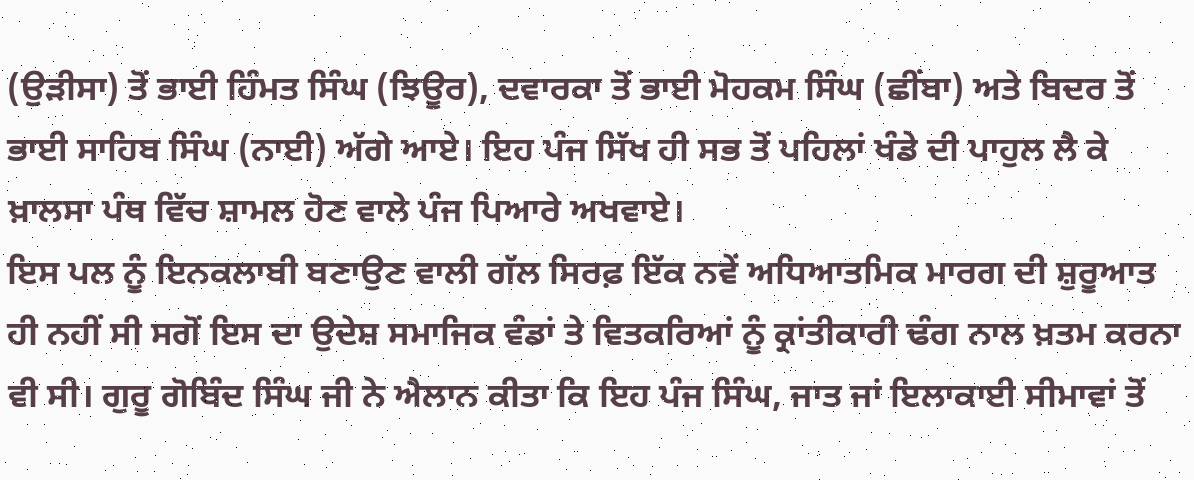(ਉੜੀਸਾ) ਤੋਂ ਭਾਈ ਹਿੰਮਤ ਸਿੰਘ (ਝਿਊਰ), ਦਵਾਰਕਾ ਤੋਂ ਭਾਈ ਮੋਹਕਮ ਸਿੰਘ (ਛੀਂਬਾ) ਅਤੇ ਬਿਦਰ ਤੋਂ ਭਾਈ ਸਾਹਿਬ ਸਿੰਘ (ਨਾਈ) ਅੱਗੇ ਆਏ। ਇਹ ਪੰਜ ਸਿੱਖ ਹੀ ਸਭ ਤੋਂ ਪਹਿਲਾਂ ਖੰਡੇ ਦੀ ਪਾਹੁਲ ਲੈ ਕੇ ਖ਼ਾਲਸਾ ਪੰਥ ਵਿੱਚ ਸ਼ਾਮਲ ਹੋਣ ਵਾਲੇ ਪੰਜ ਪਿਆਰੇ ਅਖਵਾਏ।
ਇਸ ਪਲ ਨੂੰ ਇਨਕਲਾਬੀ ਬਣਾਉਣ ਵਾਲੀ ਗੱਲ ਸਿਰਫ਼ ਇੱਕ ਨਵੇਂ ਅਧਿਆਤਮਿਕ ਮਾਰਗ ਦੀ ਸ਼ੁਰੂਆਤ ਹੀ ਨਹੀਂ ਸੀ ਸਗੋਂ ਇਸ ਦਾ ਉਦੇਸ਼ ਸਮਾਜਿਕ ਵੰਡਾਂ ਤੇ ਵਿਤਕਰਿਆਂ ਨੂੰ ਕ੍ਰਾਂਤੀਕਾਰੀ ਢੰਗ ਨਾਲ ਖ਼ਤਮ ਕਰਨਾ ਵੀ ਸੀ। ਗੁਰੂ ਗੋਬਿੰਦ ਸਿੰਘ ਜੀ ਨੇ ਐਲਾਨ ਕੀਤਾ ਕਿ ਇਹ ਪੰਜ ਸਿੰਘ, ਜਾਤ ਜਾਂ ਇਲਾਕਾਈ ਸੀਮਾਵਾਂ ਤੋਂ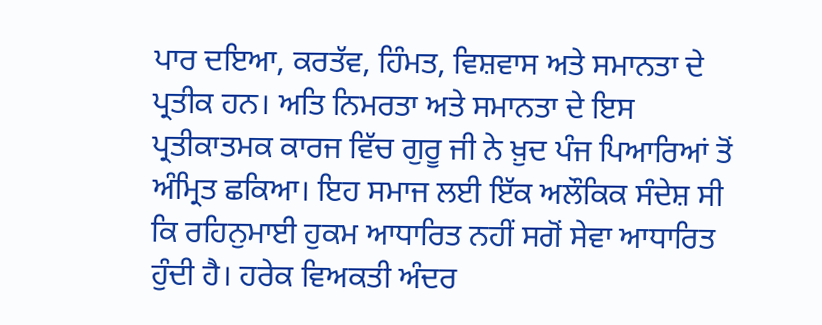ਪਾਰ ਦਇਆ, ਕਰਤੱਵ, ਹਿੰਮਤ, ਵਿਸ਼ਵਾਸ ਅਤੇ ਸਮਾਨਤਾ ਦੇ ਪ੍ਰਤੀਕ ਹਨ। ਅਤਿ ਨਿਮਰਤਾ ਅਤੇ ਸਮਾਨਤਾ ਦੇ ਇਸ ਪ੍ਰਤੀਕਾਤਮਕ ਕਾਰਜ ਵਿੱਚ ਗੁਰੂ ਜੀ ਨੇ ਖ਼ੁਦ ਪੰਜ ਪਿਆਰਿਆਂ ਤੋਂ ਅੰਮ੍ਰਿਤ ਛਕਿਆ। ਇਹ ਸਮਾਜ ਲਈ ਇੱਕ ਅਲੌਕਿਕ ਸੰਦੇਸ਼ ਸੀ ਕਿ ਰਹਿਨੁਮਾਈ ਹੁਕਮ ਆਧਾਰਿਤ ਨਹੀਂ ਸਗੋਂ ਸੇਵਾ ਆਧਾਰਿਤ ਹੁੰਦੀ ਹੈ। ਹਰੇਕ ਵਿਅਕਤੀ ਅੰਦਰ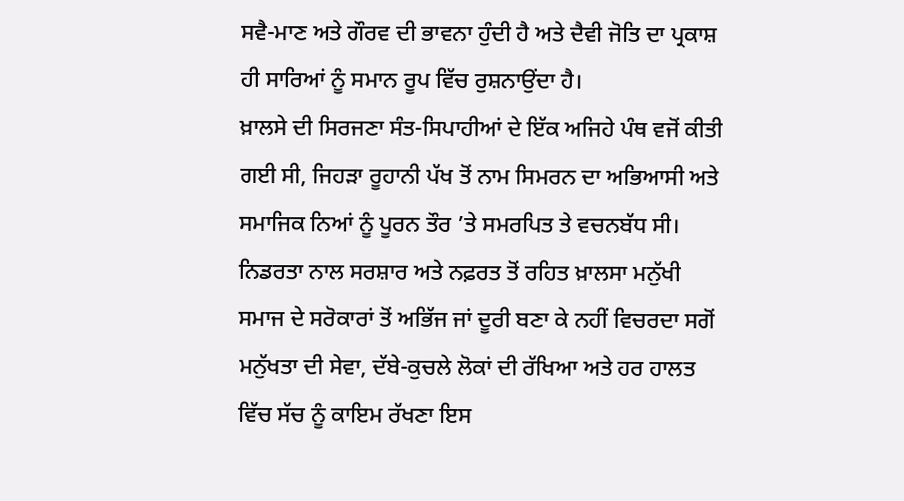ਸਵੈ-ਮਾਣ ਅਤੇ ਗੌਰਵ ਦੀ ਭਾਵਨਾ ਹੁੰਦੀ ਹੈ ਅਤੇ ਦੈਵੀ ਜੋਤਿ ਦਾ ਪ੍ਰਕਾਸ਼ ਹੀ ਸਾਰਿਆਂ ਨੂੰ ਸਮਾਨ ਰੂਪ ਵਿੱਚ ਰੁਸ਼ਨਾਉਂਦਾ ਹੈ।
ਖ਼ਾਲਸੇ ਦੀ ਸਿਰਜਣਾ ਸੰਤ-ਸਿਪਾਹੀਆਂ ਦੇ ਇੱਕ ਅਜਿਹੇ ਪੰਥ ਵਜੋਂ ਕੀਤੀ ਗਈ ਸੀ, ਜਿਹੜਾ ਰੂਹਾਨੀ ਪੱਖ ਤੋਂ ਨਾਮ ਸਿਮਰਨ ਦਾ ਅਭਿਆਸੀ ਅਤੇ ਸਮਾਜਿਕ ਨਿਆਂ ਨੂੰ ਪੂਰਨ ਤੌਰ ’ਤੇ ਸਮਰਪਿਤ ਤੇ ਵਚਨਬੱਧ ਸੀ। ਨਿਡਰਤਾ ਨਾਲ ਸਰਸ਼ਾਰ ਅਤੇ ਨਫ਼ਰਤ ਤੋਂ ਰਹਿਤ ਖ਼ਾਲਸਾ ਮਨੁੱਖੀ ਸਮਾਜ ਦੇ ਸਰੋਕਾਰਾਂ ਤੋਂ ਅਭਿੱਜ ਜਾਂ ਦੂਰੀ ਬਣਾ ਕੇ ਨਹੀਂ ਵਿਚਰਦਾ ਸਗੋਂ ਮਨੁੱਖਤਾ ਦੀ ਸੇਵਾ, ਦੱਬੇ-ਕੁਚਲੇ ਲੋਕਾਂ ਦੀ ਰੱਖਿਆ ਅਤੇ ਹਰ ਹਾਲਤ ਵਿੱਚ ਸੱਚ ਨੂੰ ਕਾਇਮ ਰੱਖਣਾ ਇਸ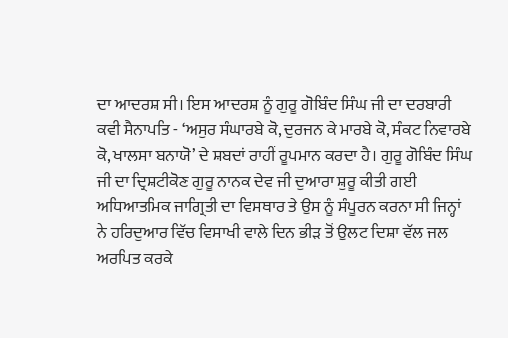ਦਾ ਆਦਰਸ਼ ਸੀ। ਇਸ ਆਦਰਸ਼ ਨੂੰ ਗੁਰੂ ਗੋਬਿੰਦ ਸਿੰਘ ਜੀ ਦਾ ਦਰਬਾਰੀ ਕਵੀ ਸੈਨਾਪਤਿ - ‘ਅਸੁਰ ਸੰਘਾਰਬੇ ਕੋ, ਦੁਰਜਨ ਕੇ ਮਾਰਬੇ ਕੋ, ਸੰਕਟ ਨਿਵਾਰਬੇ ਕੋ, ਖਾਲਸਾ ਬਨਾਯੋ’ ਦੇ ਸ਼ਬਦਾਂ ਰਾਹੀਂ ਰੂਪਮਾਨ ਕਰਦਾ ਹੈ। ਗੁਰੂ ਗੋਬਿੰਦ ਸਿੰਘ ਜੀ ਦਾ ਦ੍ਰਿਸ਼ਟੀਕੋਣ ਗੁਰੂ ਨਾਨਕ ਦੇਵ ਜੀ ਦੁਆਰਾ ਸ਼ੁਰੂ ਕੀਤੀ ਗਈ ਅਧਿਆਤਮਿਕ ਜਾਗ੍ਰਿਤੀ ਦਾ ਵਿਸਥਾਰ ਤੇ ਉਸ ਨੂੰ ਸੰਪੂਰਨ ਕਰਨਾ ਸੀ ਜਿਨ੍ਹਾਂ ਨੇ ਹਰਿਦੁਆਰ ਵਿੱਚ ਵਿਸਾਖੀ ਵਾਲੇ ਦਿਨ ਭੀੜ ਤੋਂ ਉਲਟ ਦਿਸ਼ਾ ਵੱਲ ਜਲ ਅਰਪਿਤ ਕਰਕੇ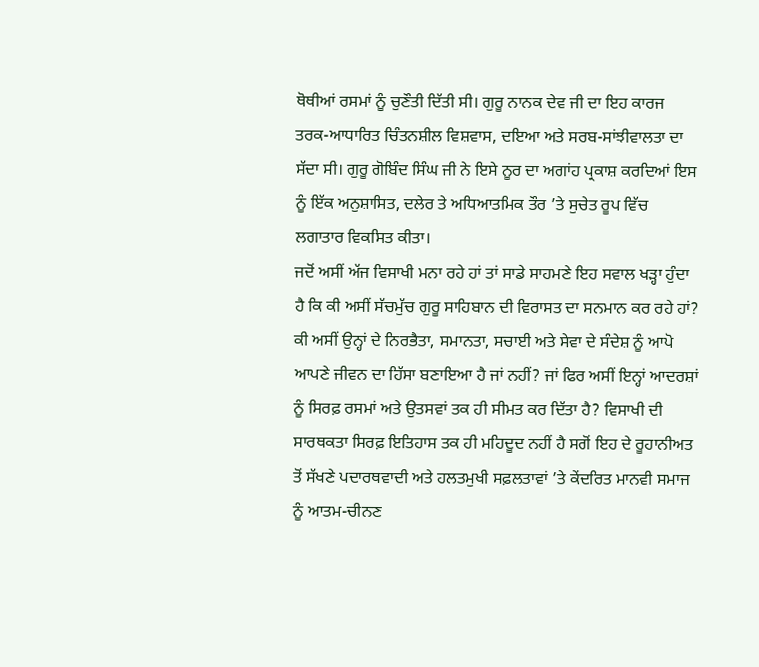ਥੋਥੀਆਂ ਰਸਮਾਂ ਨੂੰ ਚੁਣੌਤੀ ਦਿੱਤੀ ਸੀ। ਗੁਰੂ ਨਾਨਕ ਦੇਵ ਜੀ ਦਾ ਇਹ ਕਾਰਜ ਤਰਕ-ਆਧਾਰਿਤ ਚਿੰਤਨਸ਼ੀਲ ਵਿਸ਼ਵਾਸ, ਦਇਆ ਅਤੇ ਸਰਬ-ਸਾਂਝੀਵਾਲਤਾ ਦਾ ਸੱਦਾ ਸੀ। ਗੁਰੂ ਗੋਬਿੰਦ ਸਿੰਘ ਜੀ ਨੇ ਇਸੇ ਨੂਰ ਦਾ ਅਗਾਂਹ ਪ੍ਰਕਾਸ਼ ਕਰਦਿਆਂ ਇਸ ਨੂੰ ਇੱਕ ਅਨੁਸ਼ਾਸਿਤ, ਦਲੇਰ ਤੇ ਅਧਿਆਤਮਿਕ ਤੌਰ ’ਤੇ ਸੁਚੇਤ ਰੂਪ ਵਿੱਚ ਲਗਾਤਾਰ ਵਿਕਸਿਤ ਕੀਤਾ।
ਜਦੋਂ ਅਸੀਂ ਅੱਜ ਵਿਸਾਖੀ ਮਨਾ ਰਹੇ ਹਾਂ ਤਾਂ ਸਾਡੇ ਸਾਹਮਣੇ ਇਹ ਸਵਾਲ ਖੜ੍ਹਾ ਹੁੰਦਾ ਹੈ ਕਿ ਕੀ ਅਸੀਂ ਸੱਚਮੁੱਚ ਗੁਰੂ ਸਾਹਿਬਾਨ ਦੀ ਵਿਰਾਸਤ ਦਾ ਸਨਮਾਨ ਕਰ ਰਹੇ ਹਾਂ? ਕੀ ਅਸੀਂ ਉਨ੍ਹਾਂ ਦੇ ਨਿਰਭੈਤਾ, ਸਮਾਨਤਾ, ਸਚਾਈ ਅਤੇ ਸੇਵਾ ਦੇ ਸੰਦੇਸ਼ ਨੂੰ ਆਪੋ ਆਪਣੇ ਜੀਵਨ ਦਾ ਹਿੱਸਾ ਬਣਾਇਆ ਹੈ ਜਾਂ ਨਹੀਂ? ਜਾਂ ਫਿਰ ਅਸੀਂ ਇਨ੍ਹਾਂ ਆਦਰਸ਼ਾਂ ਨੂੰ ਸਿਰਫ਼ ਰਸਮਾਂ ਅਤੇ ਉਤਸਵਾਂ ਤਕ ਹੀ ਸੀਮਤ ਕਰ ਦਿੱਤਾ ਹੈ? ਵਿਸਾਖੀ ਦੀ ਸਾਰਥਕਤਾ ਸਿਰਫ਼ ਇਤਿਹਾਸ ਤਕ ਹੀ ਮਹਿਦੂਦ ਨਹੀਂ ਹੈ ਸਗੋਂ ਇਹ ਦੇ ਰੂਹਾਨੀਅਤ ਤੋਂ ਸੱਖਣੇ ਪਦਾਰਥਵਾਦੀ ਅਤੇ ਹਲਤਮੁਖੀ ਸਫ਼ਲਤਾਵਾਂ ’ਤੇ ਕੇਂਦਰਿਤ ਮਾਨਵੀ ਸਮਾਜ ਨੂੰ ਆਤਮ-ਚੀਨਣ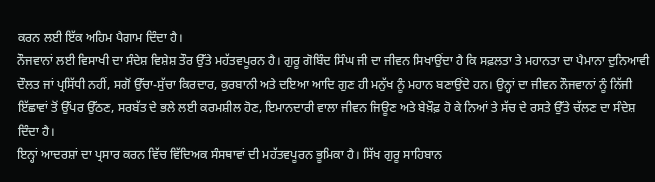ਕਰਨ ਲਈ ਇੱਕ ਅਹਿਮ ਪੈਗਾਮ ਦਿੰਦਾ ਹੈ।
ਨੌਜਵਾਨਾਂ ਲਈ ਵਿਸਾਖੀ ਦਾ ਸੰਦੇਸ਼ ਵਿਸ਼ੇਸ਼ ਤੌਰ ਉੱਤੇ ਮਹੱਤਵਪੂਰਨ ਹੈ। ਗੁਰੂ ਗੋਬਿੰਦ ਸਿੰਘ ਜੀ ਦਾ ਜੀਵਨ ਸਿਖਾਉਂਦਾ ਹੈ ਕਿ ਸਫ਼ਲਤਾ ਤੇ ਮਹਾਨਤਾ ਦਾ ਪੈਮਾਨਾ ਦੁਨਿਆਵੀ ਦੌਲਤ ਜਾਂ ਪ੍ਰਸਿੱਧੀ ਨਹੀਂ, ਸਗੋਂ ਉੱਚਾ-ਸੁੱਚਾ ਕਿਰਦਾਰ, ਕੁਰਬਾਨੀ ਅਤੇ ਦਇਆ ਆਦਿ ਗੁਣ ਹੀ ਮਨੁੱਖ ਨੂੰ ਮਹਾਨ ਬਣਾਉਂਦੇ ਹਨ। ਉਨ੍ਹਾਂ ਦਾ ਜੀਵਨ ਨੌਜਵਾਨਾਂ ਨੂੰ ਨਿੱਜੀ ਇੱਛਾਵਾਂ ਤੋਂ ਉੱਪਰ ਉੱਠਣ, ਸਰਬੱਤ ਦੇ ਭਲੇ ਲਈ ਕਰਮਸ਼ੀਲ ਹੋਣ, ਇਮਾਨਦਾਰੀ ਵਾਲਾ ਜੀਵਨ ਜਿਊਣ ਅਤੇ ਬੇਖ਼ੌਫ਼ ਹੋ ਕੇ ਨਿਆਂ ਤੇ ਸੱਚ ਦੇ ਰਸਤੇ ਉੱਤੇ ਚੱਲਣ ਦਾ ਸੰਦੇਸ਼ ਦਿੰਦਾ ਹੈ।
ਇਨ੍ਹਾਂ ਆਦਰਸ਼ਾਂ ਦਾ ਪ੍ਰਸਾਰ ਕਰਨ ਵਿੱਚ ਵਿੱਦਿਅਕ ਸੰਸਥਾਵਾਂ ਦੀ ਮਹੱਤਵਪੂਰਨ ਭੂਮਿਕਾ ਹੈ। ਸਿੱਖ ਗੁਰੂ ਸਾਹਿਬਾਨ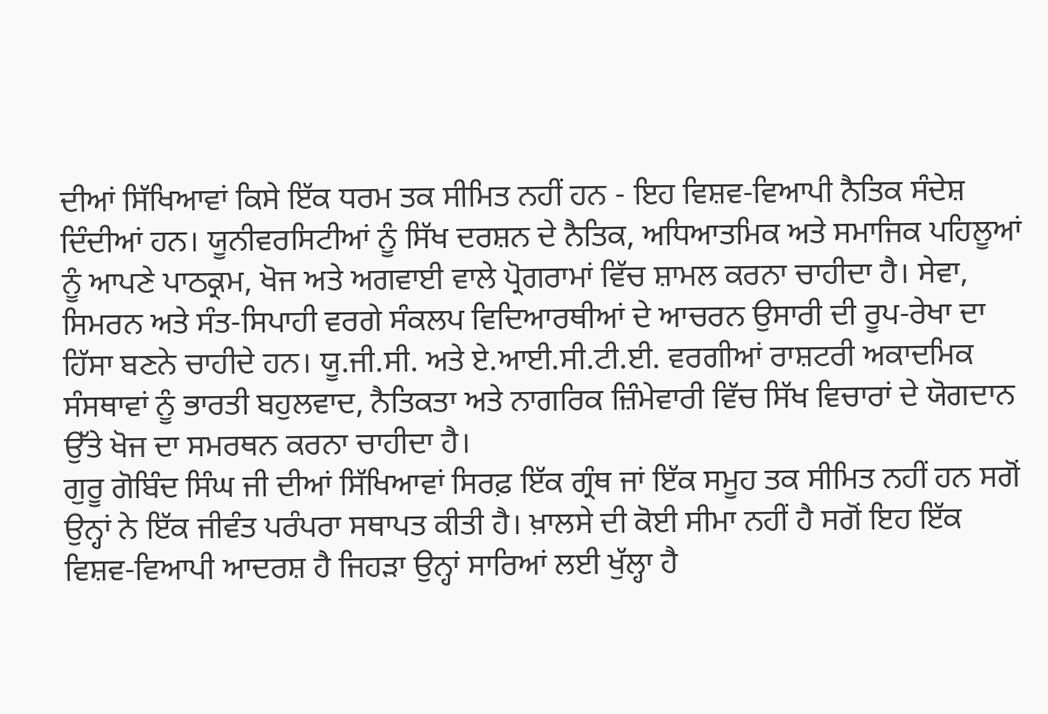ਦੀਆਂ ਸਿੱਖਿਆਵਾਂ ਕਿਸੇ ਇੱਕ ਧਰਮ ਤਕ ਸੀਮਿਤ ਨਹੀਂ ਹਨ - ਇਹ ਵਿਸ਼ਵ-ਵਿਆਪੀ ਨੈਤਿਕ ਸੰਦੇਸ਼ ਦਿੰਦੀਆਂ ਹਨ। ਯੂਨੀਵਰਸਿਟੀਆਂ ਨੂੰ ਸਿੱਖ ਦਰਸ਼ਨ ਦੇ ਨੈਤਿਕ, ਅਧਿਆਤਮਿਕ ਅਤੇ ਸਮਾਜਿਕ ਪਹਿਲੂਆਂ ਨੂੰ ਆਪਣੇ ਪਾਠਕ੍ਰਮ, ਖੋਜ ਅਤੇ ਅਗਵਾਈ ਵਾਲੇ ਪ੍ਰੋਗਰਾਮਾਂ ਵਿੱਚ ਸ਼ਾਮਲ ਕਰਨਾ ਚਾਹੀਦਾ ਹੈ। ਸੇਵਾ, ਸਿਮਰਨ ਅਤੇ ਸੰਤ-ਸਿਪਾਹੀ ਵਰਗੇ ਸੰਕਲਪ ਵਿਦਿਆਰਥੀਆਂ ਦੇ ਆਚਰਨ ਉਸਾਰੀ ਦੀ ਰੂਪ-ਰੇਖਾ ਦਾ ਹਿੱਸਾ ਬਣਨੇ ਚਾਹੀਦੇ ਹਨ। ਯੂ.ਜੀ.ਸੀ. ਅਤੇ ਏ.ਆਈ.ਸੀ.ਟੀ.ਈ. ਵਰਗੀਆਂ ਰਾਸ਼ਟਰੀ ਅਕਾਦਮਿਕ ਸੰਸਥਾਵਾਂ ਨੂੰ ਭਾਰਤੀ ਬਹੁਲਵਾਦ, ਨੈਤਿਕਤਾ ਅਤੇ ਨਾਗਰਿਕ ਜ਼ਿੰਮੇਵਾਰੀ ਵਿੱਚ ਸਿੱਖ ਵਿਚਾਰਾਂ ਦੇ ਯੋਗਦਾਨ ਉੱਤੇ ਖੋਜ ਦਾ ਸਮਰਥਨ ਕਰਨਾ ਚਾਹੀਦਾ ਹੈ।
ਗੁਰੂ ਗੋਬਿੰਦ ਸਿੰਘ ਜੀ ਦੀਆਂ ਸਿੱਖਿਆਵਾਂ ਸਿਰਫ਼ ਇੱਕ ਗ੍ਰੰਥ ਜਾਂ ਇੱਕ ਸਮੂਹ ਤਕ ਸੀਮਿਤ ਨਹੀਂ ਹਨ ਸਗੋਂ ਉਨ੍ਹਾਂ ਨੇ ਇੱਕ ਜੀਵੰਤ ਪਰੰਪਰਾ ਸਥਾਪਤ ਕੀਤੀ ਹੈ। ਖ਼ਾਲਸੇ ਦੀ ਕੋਈ ਸੀਮਾ ਨਹੀਂ ਹੈ ਸਗੋਂ ਇਹ ਇੱਕ ਵਿਸ਼ਵ-ਵਿਆਪੀ ਆਦਰਸ਼ ਹੈ ਜਿਹੜਾ ਉਨ੍ਹਾਂ ਸਾਰਿਆਂ ਲਈ ਖੁੱਲ੍ਹਾ ਹੈ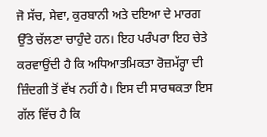ਜੋ ਸੱਚ, ਸੇਵਾ, ਕੁਰਬਾਨੀ ਅਤੇ ਦਇਆ ਦੇ ਮਾਰਗ ਉੱਤੇ ਚੱਲਣਾ ਚਾਹੁੰਦੇ ਹਨ। ਇਹ ਪਰੰਪਰਾ ਇਹ ਚੇਤੇ ਕਰਵਾਉਂਦੀ ਹੈ ਕਿ ਅਧਿਆਤਮਿਕਤਾ ਰੋਜ਼ਮੱਰ੍ਹਾ ਦੀ ਜ਼ਿੰਦਗੀ ਤੋਂ ਵੱਖ ਨਹੀਂ ਹੈ। ਇਸ ਦੀ ਸਾਰਥਕਤਾ ਇਸ ਗੱਲ ਵਿੱਚ ਹੈ ਕਿ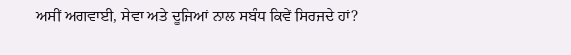ਅਸੀਂ ਅਗਵਾਈ, ਸੇਵਾ ਅਤੇ ਦੂਜਿਆਂ ਨਾਲ ਸਬੰਧ ਕਿਵੇਂ ਸਿਰਜਦੇ ਹਾਂ?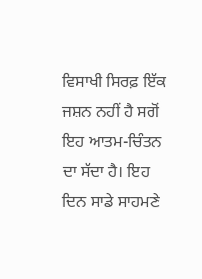ਵਿਸਾਖੀ ਸਿਰਫ਼ ਇੱਕ ਜਸ਼ਨ ਨਹੀਂ ਹੈ ਸਗੋਂ ਇਹ ਆਤਮ-ਚਿੰਤਨ ਦਾ ਸੱਦਾ ਹੈ। ਇਹ ਦਿਨ ਸਾਡੇ ਸਾਹਮਣੇ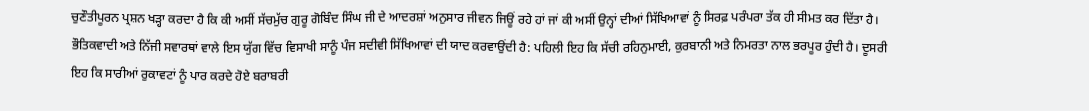ਚੁਣੌਤੀਪੂਰਨ ਪ੍ਰਸ਼ਨ ਖੜ੍ਹਾ ਕਰਦਾ ਹੈ ਕਿ ਕੀ ਅਸੀਂ ਸੱਚਮੁੱਚ ਗੁਰੂ ਗੋਬਿੰਦ ਸਿੰਘ ਜੀ ਦੇ ਆਦਰਸ਼ਾਂ ਅਨੁਸਾਰ ਜੀਵਨ ਜਿਊਂ ਰਹੇ ਹਾਂ ਜਾਂ ਕੀ ਅਸੀਂ ਉਨ੍ਹਾਂ ਦੀਆਂ ਸਿੱਖਿਆਵਾਂ ਨੂੰ ਸਿਰਫ਼ ਪਰੰਪਰਾ ਤੱਕ ਹੀ ਸੀਮਤ ਕਰ ਦਿੱਤਾ ਹੈ। ਭੌਤਿਕਵਾਦੀ ਅਤੇ ਨਿੱਜੀ ਸਵਾਰਥਾਂ ਵਾਲੇ ਇਸ ਯੁੱਗ ਵਿੱਚ ਵਿਸਾਖੀ ਸਾਨੂੰ ਪੰਜ ਸਦੀਵੀ ਸਿੱਖਿਆਵਾਂ ਦੀ ਯਾਦ ਕਰਵਾਉਂਦੀ ਹੈ: ਪਹਿਲੀ ਇਹ ਕਿ ਸੱਚੀ ਰਹਿਨੁਮਾਈ, ਕੁਰਬਾਨੀ ਅਤੇ ਨਿਮਰਤਾ ਨਾਲ ਭਰਪੂਰ ਹੁੰਦੀ ਹੈ। ਦੂਸਰੀ ਇਹ ਕਿ ਸਾਰੀਆਂ ਰੁਕਾਵਟਾਂ ਨੂੰ ਪਾਰ ਕਰਦੇ ਹੋਏ ਬਰਾਬਰੀ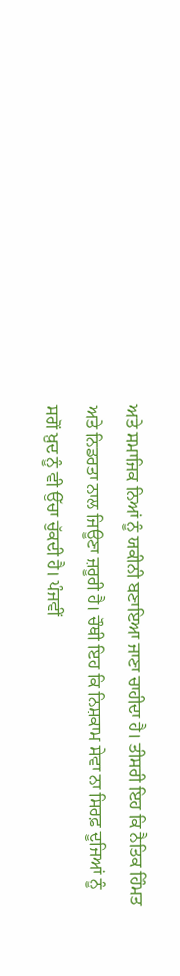ਅਤੇ ਸਮਾਜਿਕ ਨਿਆਂ ਨੂੰ ਯਕੀਨੀ ਬਣਾਇਆ ਜਾਣਾ ਚਾਹੀਦਾ ਹੈ। ਤੀਸਰੀ ਇਹ ਕਿ ਨੈਤਿਕ ਹਿੰਮਤ ਅਤੇ ਨਿਡਰਤਾ ਨਾਲ ਜਿਊਣਾ ਜ਼ਰੂਰੀ ਹੈ। ਚੌਥੀ ਇਹ ਕਿ ਨਿਸ਼ਕਾਮ ਸੇਵਾ ਨਾ ਸਿਰਫ਼ ਦੂਜਿਆਂ ਨੂੰ ਸਗੋਂ ਖ਼ੁਦ ਨੂੰ ਵੀ ਉੱਚਾ ਚੁੱਕਦੀ ਹੈ। ਪੰਜਵੀਂ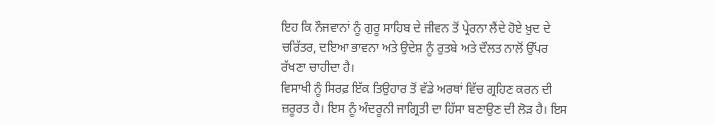ਇਹ ਕਿ ਨੌਜਵਾਨਾਂ ਨੂੰ ਗੁਰੂ ਸਾਹਿਬ ਦੇ ਜੀਵਨ ਤੋਂ ਪ੍ਰੇਰਨਾ ਲੈਂਦੇ ਹੋਏ ਖ਼ੁਦ ਦੇ ਚਰਿੱਤਰ, ਦਇਆ ਭਾਵਨਾ ਅਤੇ ਉਦੇਸ਼ ਨੂੰ ਰੁਤਬੇ ਅਤੇ ਦੌਲਤ ਨਾਲੋਂ ਉੱਪਰ ਰੱਖਣਾ ਚਾਹੀਦਾ ਹੈ।
ਵਿਸਾਖੀ ਨੂੰ ਸਿਰਫ਼ ਇੱਕ ਤਿਉਹਾਰ ਤੋਂ ਵੱਡੇ ਅਰਥਾਂ ਵਿੱਚ ਗ੍ਰਹਿਣ ਕਰਨ ਦੀ ਜ਼ਰੂਰਤ ਹੈ। ਇਸ ਨੂੰ ਅੰਦਰੂਨੀ ਜਾਗ੍ਰਿਤੀ ਦਾ ਹਿੱਸਾ ਬਣਾਉਣ ਦੀ ਲੋੜ ਹੈ। ਇਸ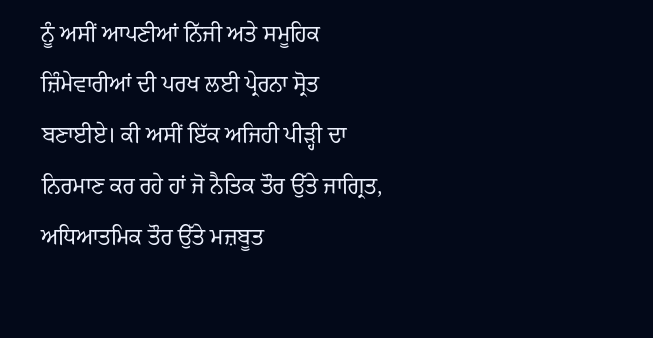ਨੂੰ ਅਸੀਂ ਆਪਣੀਆਂ ਨਿੱਜੀ ਅਤੇ ਸਮੂਹਿਕ ਜ਼ਿੰਮੇਵਾਰੀਆਂ ਦੀ ਪਰਖ ਲਈ ਪ੍ਰੇਰਨਾ ਸ੍ਰੋਤ ਬਣਾਈਏ। ਕੀ ਅਸੀਂ ਇੱਕ ਅਜਿਹੀ ਪੀੜ੍ਹੀ ਦਾ ਨਿਰਮਾਣ ਕਰ ਰਹੇ ਹਾਂ ਜੋ ਨੈਤਿਕ ਤੌਰ ਉੱਤੇ ਜਾਗ੍ਰਿਤ, ਅਧਿਆਤਮਿਕ ਤੌਰ ਉੱਤੇ ਮਜ਼ਬੂਤ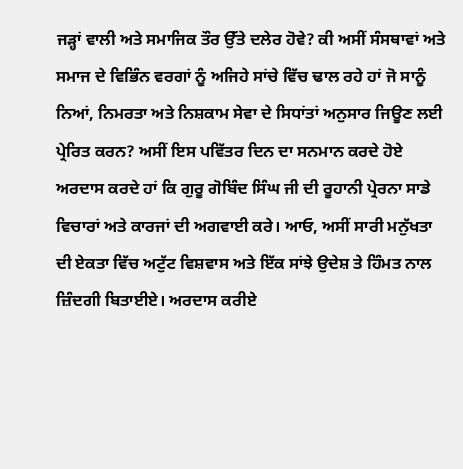ਜੜ੍ਹਾਂ ਵਾਲੀ ਅਤੇ ਸਮਾਜਿਕ ਤੌਰ ਉੱਤੇ ਦਲੇਰ ਹੋਵੇ? ਕੀ ਅਸੀਂ ਸੰਸਥਾਵਾਂ ਅਤੇ ਸਮਾਜ ਦੇ ਵਿਭਿੰਨ ਵਰਗਾਂ ਨੂੰ ਅਜਿਹੇ ਸਾਂਚੇ ਵਿੱਚ ਢਾਲ ਰਹੇ ਹਾਂ ਜੋ ਸਾਨੂੰ ਨਿਆਂ, ਨਿਮਰਤਾ ਅਤੇ ਨਿਸ਼ਕਾਮ ਸੇਵਾ ਦੇ ਸਿਧਾਂਤਾਂ ਅਨੁਸਾਰ ਜਿਊਣ ਲਈ ਪ੍ਰੇਰਿਤ ਕਰਨ? ਅਸੀਂ ਇਸ ਪਵਿੱਤਰ ਦਿਨ ਦਾ ਸਨਮਾਨ ਕਰਦੇ ਹੋਏ ਅਰਦਾਸ ਕਰਦੇ ਹਾਂ ਕਿ ਗੁਰੂ ਗੋਬਿੰਦ ਸਿੰਘ ਜੀ ਦੀ ਰੂਹਾਨੀ ਪ੍ਰੇਰਨਾ ਸਾਡੇ ਵਿਚਾਰਾਂ ਅਤੇ ਕਾਰਜਾਂ ਦੀ ਅਗਵਾਈ ਕਰੇ। ਆਓ, ਅਸੀਂ ਸਾਰੀ ਮਨੁੱਖਤਾ ਦੀ ਏਕਤਾ ਵਿੱਚ ਅਟੁੱਟ ਵਿਸ਼ਵਾਸ ਅਤੇ ਇੱਕ ਸਾਂਝੇ ਉਦੇਸ਼ ਤੇ ਹਿੰਮਤ ਨਾਲ ਜ਼ਿੰਦਗੀ ਬਿਤਾਈਏ। ਅਰਦਾਸ ਕਰੀਏ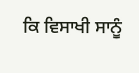ਕਿ ਵਿਸਾਖੀ ਸਾਨੂੰ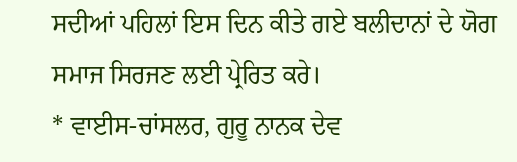ਸਦੀਆਂ ਪਹਿਲਾਂ ਇਸ ਦਿਨ ਕੀਤੇ ਗਏ ਬਲੀਦਾਨਾਂ ਦੇ ਯੋਗ ਸਮਾਜ ਸਿਰਜਣ ਲਈ ਪ੍ਰੇਰਿਤ ਕਰੇ।
* ਵਾਈਸ-ਚਾਂਸਲਰ, ਗੁਰੂ ਨਾਨਕ ਦੇਵ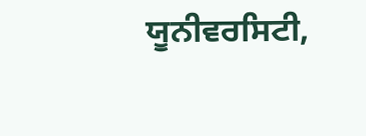ਯੂਨੀਵਰਸਿਟੀ,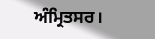ਅੰਮ੍ਰਿਤਸਰ।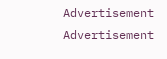Advertisement
Advertisement